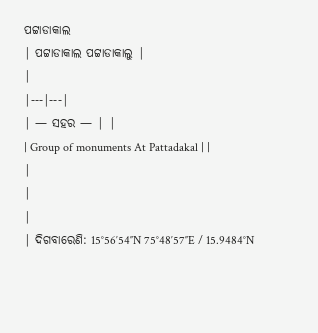ପଟ୍ଟାଡାକାଲ
| ପଟ୍ଟାଡାକାଲ ପଟ୍ଟାଡାକାଲୁ |
|
|---|---|
| — ସହର — | |
| Group of monuments At Pattadakal | |
|
|
|
| ଦିଗବାରେଣି: 15°56′54″N 75°48′57″E / 15.9484°N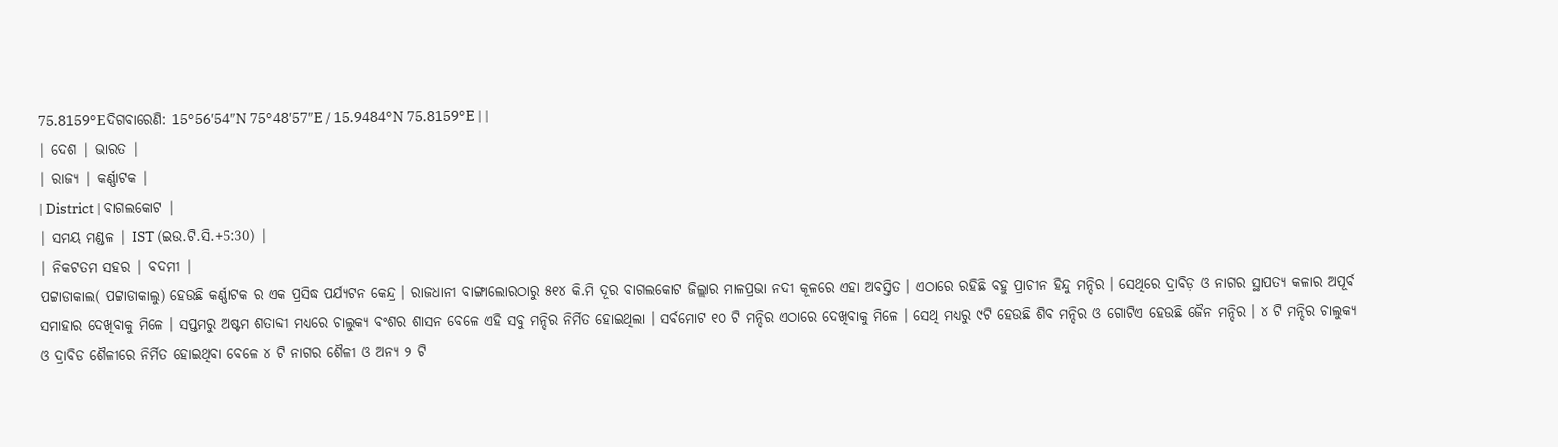75.8159°Eଦିଗବାରେଣି: 15°56′54″N 75°48′57″E / 15.9484°N 75.8159°E | |
| ଦେଶ | ଭାରତ |
| ରାଜ୍ୟ | କର୍ଣ୍ଣାଟକ |
| District | ବାଗଲକୋଟ |
| ସମୟ ମଣ୍ଡଳ | IST (ଇଉ.ଟି.ସି.+5:30) |
| ନିକଟତମ ସହର | ବଦମୀ |
ପଟ୍ଟାଡାକାଲ( ପଟ୍ଟାଡାକାଲୁ) ହେଉଛି କର୍ଣ୍ଣାଟକ ର ଏକ ପ୍ରସିଦ୍ଧ ପର୍ଯ୍ୟଟନ କେନ୍ଦ୍ର । ରାଜଧାନୀ ବାଙ୍ଗାଲୋରଠାରୁ ୫୧୪ କି.ମି ଦୂର ବାଗଲକୋଟ ଜିଲ୍ଲାର ମାଳପ୍ରଭା ନଦୀ କୂଳରେ ଏହା ଅବସ୍ତିତ । ଏଠାରେ ରହିଛି ବହୁ ପ୍ରାଚୀନ ହିନ୍ଦୁ ମନ୍ଦିର । ସେଥିରେ ଦ୍ରାବିଡ଼ ଓ ନାଗର ସ୍ଥାପତ୍ୟ କଳାର ଅପୂର୍ବ ସମାହାର ଦେଖିବାକୁ ମିଳେ । ସପ୍ତମରୁ ଅଷ୍ଟମ ଶତାବ୍ଦୀ ମଧ୍ୟରେ ଚାଲୁକ୍ୟ ବଂଶର ଶାସନ ବେଳେ ଏହି ସବୁ ମନ୍ଦିର ନିର୍ମିତ ହୋଇଥିଲା । ସର୍ବମୋଟ ୧୦ ଟି ମନ୍ଦିର ଏଠାରେ ଦେଖିବାକୁ ମିଳେ । ସେଥି ମଧ୍ୟରୁ ୯ଟି ହେଉଛି ଶିବ ମନ୍ଦିର ଓ ଗୋଟିଏ ହେଉଛି ଜୈନ ମନ୍ଦିର । ୪ ଟି ମନ୍ଦିର ଚାଲୁକ୍ୟ ଓ ଦ୍ରାବିଡ ଶୈଳୀରେ ନିର୍ମିତ ହୋଇଥିବା ବେଳେ ୪ ଟି ନାଗର ଶୈଳୀ ଓ ଅନ୍ୟ ୨ ଟି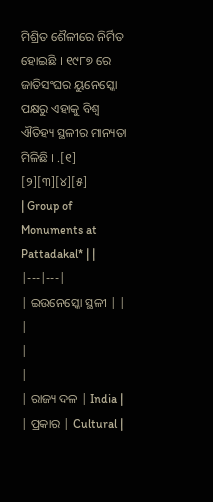ମିଶ୍ରିତ ଶୈଳୀରେ ନିର୍ମିତ ହୋଇଛି । ୧୯୮୭ ରେ ଜାତିସଂଘର ୟୁନେସ୍କୋ ପକ୍ଷରୁ ଏହାକୁ ବିଶ୍ଵ ଐତିହ୍ୟ ସ୍ଥଳୀର ମାନ୍ୟତା ମିଳିଛି । .[୧] [୨][୩][୪][୫]
| Group of Monuments at Pattadakal* | |
|---|---|
| ଇଉନେସ୍କୋ ସ୍ଥଳୀ | |
|
|
|
| ରାଜ୍ୟ ଦଳ | India |
| ପ୍ରକାର | Cultural |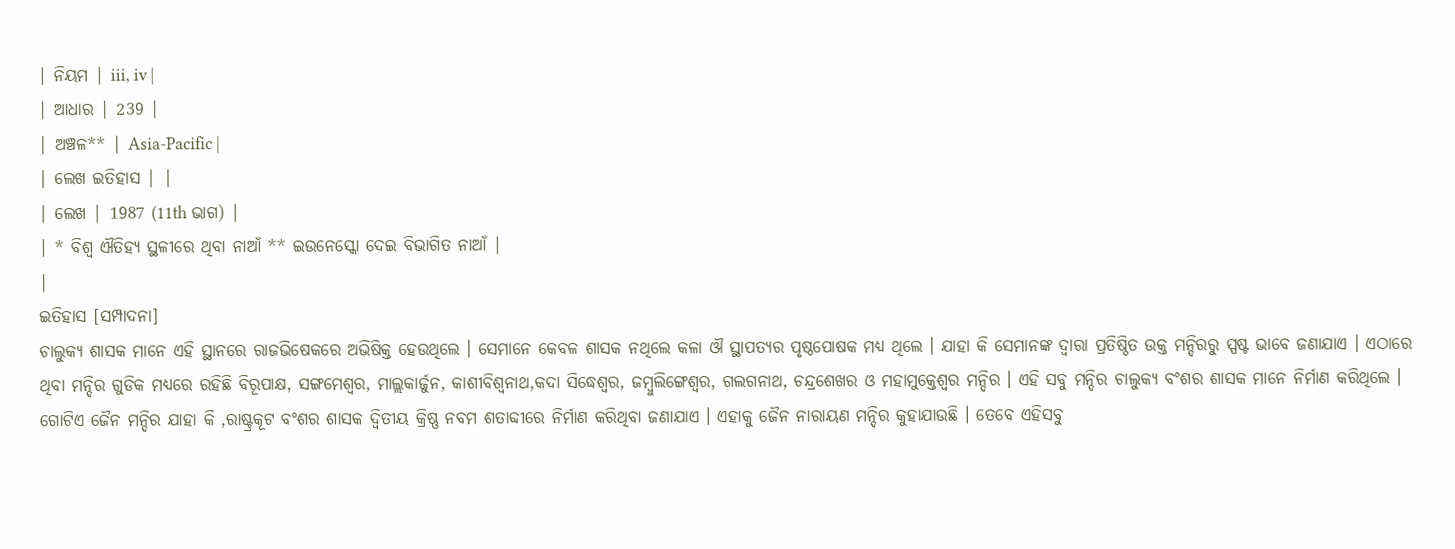| ନିୟମ | iii, iv |
| ଆଧାର | 239 |
| ଅଞ୍ଚଳ** | Asia-Pacific |
| ଲେଖ ଇତିହାସ | |
| ଲେଖ | 1987 (11th ଭାଗ) |
| * ବିଶ୍ଵ ଐତିହ୍ୟ ସ୍ଥଳୀରେ ଥିବା ନାଆଁ ** ଇଉନେସ୍କୋ ଦେଇ ବିଭାଗିତ ନାଆଁ |
|
ଇତିହାସ [ସମ୍ପାଦନା]
ଚାଲୁକ୍ୟ ଶାସକ ମାନେ ଏହି ସ୍ଥାନରେ ରାଜଭିଷେକରେ ଅଭିଷିକ୍ତ ହେଉଥିଲେ । ସେମାନେ କେବଳ ଶାସକ ନଥିଲେ କଳା ଔ ସ୍ଥାପତ୍ୟର ପୃଷ୍ଠପୋଷକ ମଧ୍ୟ ଥିଲେ । ଯାହା କି ସେମାନଙ୍କ ଦ୍ଵାରା ପ୍ରତିଷ୍ଠିତ ଉକ୍ତ ମନ୍ଦିରରୁ ସ୍ପଷ୍ଟ ଭାବେ ଜଣାଯାଏ । ଏଠାରେ ଥିବା ମନ୍ଦିର ଗୁଡିକ ମଧ୍ୟରେ ରହିଛି ବିରୂପାକ୍ଷ, ସଙ୍ଗମେଶ୍ଵର, ମାଲ୍ଲକାର୍ଜୁନ, କାଶୀବିଶ୍ଵନାଥ,କଦା ସିଦ୍ଧେଶ୍ଵର, ଜମ୍ବୁଲିଙ୍ଗେଶ୍ଵର, ଗଲଗନାଥ, ଚନ୍ଦ୍ରଶେଖର ଓ ମହାମୁକ୍ତେଶ୍ଵର ମନ୍ଦିର । ଏହି ସବୁ ମନ୍ଦିର ଚାଲୁକ୍ୟ ବଂଶର ଶାସକ ମାନେ ନିର୍ମାଣ କରିଥିଲେ । ଗୋଟିଏ ଜୈନ ମନ୍ଦିର ଯାହା କି ,ରାଷ୍ଟ୍ରକୂଟ ବଂଶର ଶାସକ ଦ୍ଵିତୀୟ କ୍ରିଷ୍ଣ ନବମ ଶତାବ୍ଦୀରେ ନିର୍ମାଣ କରିଥିବା ଜଣାଯାଏ । ଏହାକୁ ଜୈନ ନାରାୟଣ ମନ୍ଦିର କୁହାଯାଉଛି । ତେବେ ଏହିସବୁ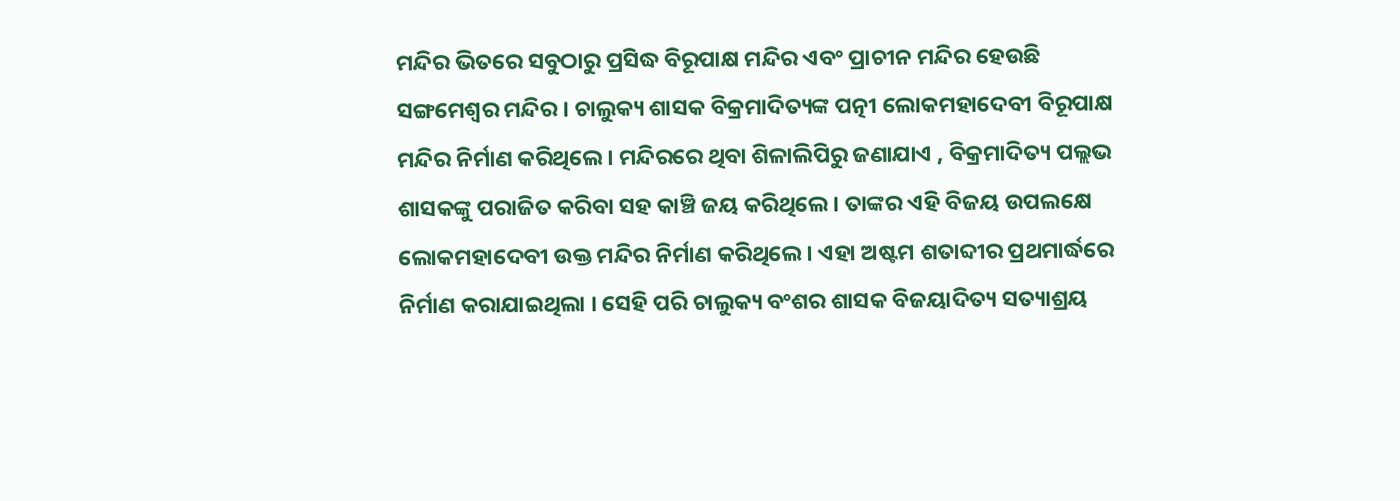ମନ୍ଦିର ଭିତରେ ସବୁଠାରୁ ପ୍ରସିଦ୍ଧ ବିରୂପାକ୍ଷ ମନ୍ଦିର ଏବଂ ପ୍ରାଚୀନ ମନ୍ଦିର ହେଉଛି ସଙ୍ଗମେଶ୍ଵର ମନ୍ଦିର । ଚାଲୁକ୍ୟ ଶାସକ ବିକ୍ରମାଦିତ୍ୟଙ୍କ ପତ୍ନୀ ଲୋକମହାଦେବୀ ବିରୂପାକ୍ଷ ମନ୍ଦିର ନିର୍ମାଣ କରିଥିଲେ । ମନ୍ଦିରରେ ଥିବା ଶିଳାଲିପିରୁ ଜଣାଯାଏ , ବିକ୍ରମାଦିତ୍ୟ ପଲ୍ଲଭ ଶାସକଙ୍କୁ ପରାଜିତ କରିବା ସହ କାଞ୍ଚି ଜୟ କରିଥିଲେ । ତାଙ୍କର ଏହି ବିଜୟ ଉପଲକ୍ଷେ ଲୋକମହାଦେବୀ ଉକ୍ତ ମନ୍ଦିର ନିର୍ମାଣ କରିଥିଲେ । ଏହା ଅଷ୍ଟମ ଶତାବ୍ଦୀର ପ୍ରଥମାର୍ଦ୍ଧରେ ନିର୍ମାଣ କରାଯାଇଥିଲା । ସେହି ପରି ଚାଲୁକ୍ୟ ବଂଶର ଶାସକ ବିଜୟାଦିତ୍ୟ ସତ୍ୟାଶ୍ରୟ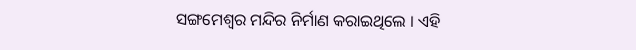ସଙ୍ଗମେଶ୍ଵର ମନ୍ଦିର ନିର୍ମାଣ କରାଇଥିଲେ । ଏହି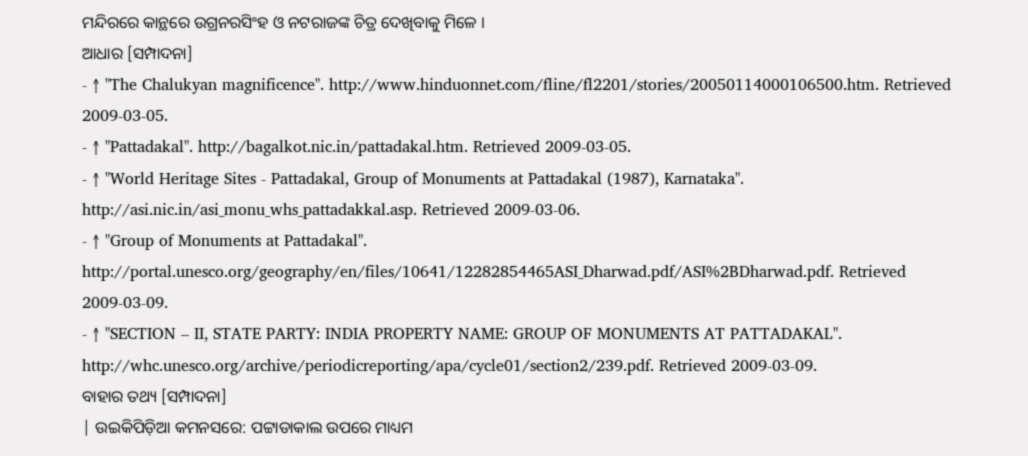ମନ୍ଦିରରେ କାନ୍ଥରେ ଉଗ୍ରନରସିଂହ ଓ ନଟରାଜଙ୍କ ଚିତ୍ର ଦେଖିବାକୁ ମିଳେ ।
ଆଧାର [ସମ୍ପାଦନା]
- ↑ "The Chalukyan magnificence". http://www.hinduonnet.com/fline/fl2201/stories/20050114000106500.htm. Retrieved 2009-03-05.
- ↑ "Pattadakal". http://bagalkot.nic.in/pattadakal.htm. Retrieved 2009-03-05.
- ↑ "World Heritage Sites - Pattadakal, Group of Monuments at Pattadakal (1987), Karnataka". http://asi.nic.in/asi_monu_whs_pattadakkal.asp. Retrieved 2009-03-06.
- ↑ "Group of Monuments at Pattadakal". http://portal.unesco.org/geography/en/files/10641/12282854465ASI_Dharwad.pdf/ASI%2BDharwad.pdf. Retrieved 2009-03-09.
- ↑ "SECTION – II, STATE PARTY: INDIA PROPERTY NAME: GROUP OF MONUMENTS AT PATTADAKAL". http://whc.unesco.org/archive/periodicreporting/apa/cycle01/section2/239.pdf. Retrieved 2009-03-09.
ବାହାର ତଥ୍ୟ [ସମ୍ପାଦନା]
| ଉଇକିପିଡ଼ିଆ କମନସରେ: ପଟ୍ଟାଡାକାଲ ଉପରେ ମାଧ୍ୟମ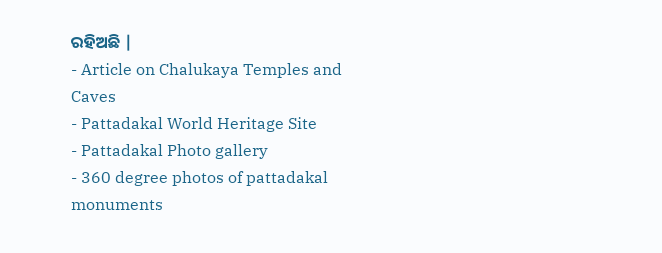ରହିଅଛି |
- Article on Chalukaya Temples and Caves
- Pattadakal World Heritage Site
- Pattadakal Photo gallery
- 360 degree photos of pattadakal monuments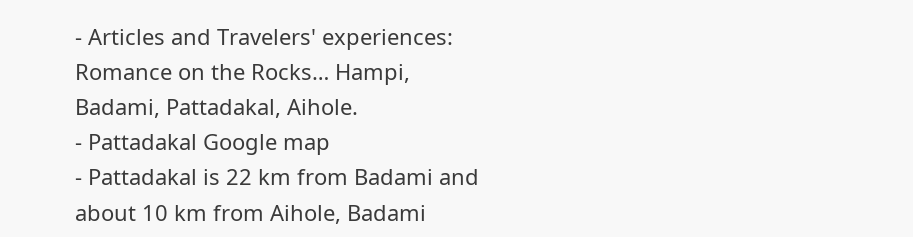- Articles and Travelers' experiences: Romance on the Rocks… Hampi, Badami, Pattadakal, Aihole.
- Pattadakal Google map
- Pattadakal is 22 km from Badami and about 10 km from Aihole, Badami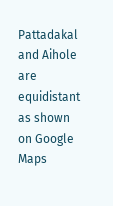Pattadakal and Aihole are equidistant as shown on Google Maps